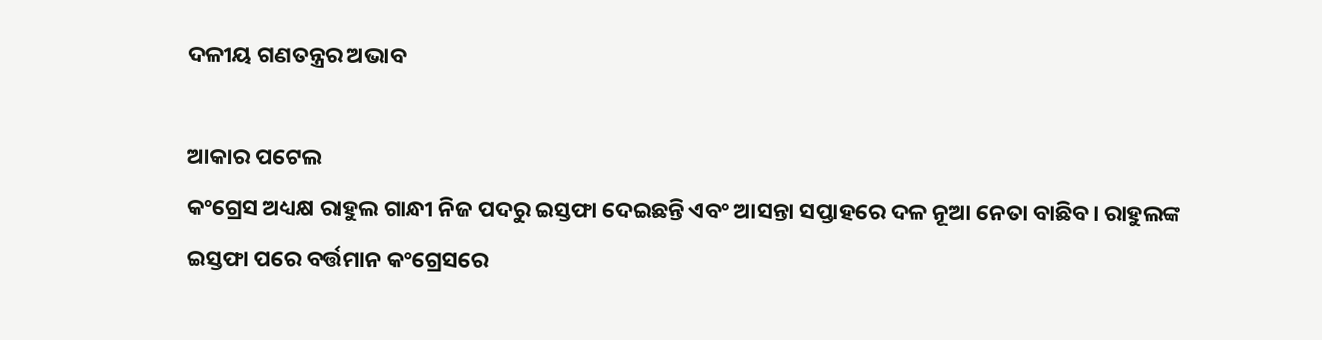ଦଳୀୟ ଗଣତନ୍ତ୍ରର ଅଭାବ

ଆକାର ପଟେଲ
କଂଗ୍ରେସ ଅଧ୍ୟକ୍ଷ ରାହୁଲ ଗାନ୍ଧୀ ନିଜ ପଦରୁ ଇସ୍ତଫା ଦେଇଛନ୍ତି ଏବଂ ଆସନ୍ତା ସପ୍ତାହରେ ଦଳ ନୂଆ ନେତା ବାଛିବ। ରାହୁଲଙ୍କ ଇସ୍ତଫା ପରେ ବର୍ତ୍ତମାନ କଂଗ୍ରେସରେ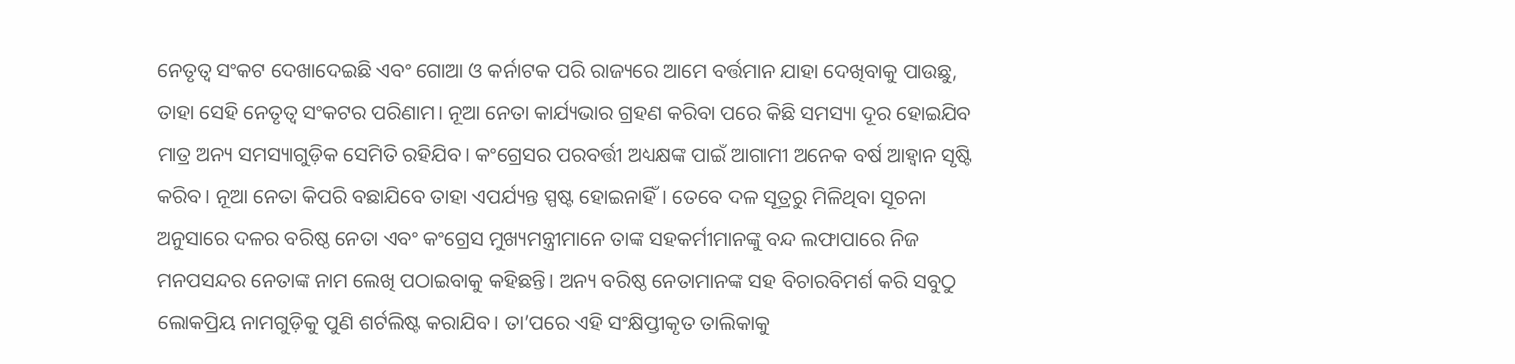ନେତୃତ୍ୱ ସଂକଟ ଦେଖାଦେଇଛି ଏବଂ ଗୋଆ ଓ କର୍ନାଟକ ପରି ରାଜ୍ୟରେ ଆମେ ବର୍ତ୍ତମାନ ଯାହା ଦେଖିବାକୁ ପାଉଛୁ, ତାହା ସେହି ନେତୃତ୍ୱ ସଂକଟର ପରିଣାମ। ନୂଆ ନେତା କାର୍ଯ୍ୟଭାର ଗ୍ରହଣ କରିବା ପରେ କିଛି ସମସ୍ୟା ଦୂର ହୋଇଯିବ ମାତ୍ର ଅନ୍ୟ ସମସ୍ୟାଗୁଡ଼ିକ ସେମିତି ରହିଯିବ। କଂଗ୍ରେସର ପରବର୍ତ୍ତୀ ଅଧ୍ୟକ୍ଷଙ୍କ ପାଇଁ ଆଗାମୀ ଅନେକ ବର୍ଷ ଆହ୍ବାନ ସୃଷ୍ଟି କରିବ। ନୂଆ ନେତା କିପରି ବଛାଯିବେ ତାହା ଏପର୍ଯ୍ୟନ୍ତ ସ୍ପଷ୍ଟ ହୋଇନାହିଁ। ତେବେ ଦଳ ସୂତ୍ରରୁ ମିଳିଥିବା ସୂଚନା ଅନୁସାରେ ଦଳର ବରିଷ୍ଠ ନେତା ଏବଂ କଂଗ୍ରେସ ମୁଖ୍ୟମନ୍ତ୍ରୀମାନେ ତାଙ୍କ ସହକର୍ମୀମାନଙ୍କୁ ବନ୍ଦ ଲଫାପାରେ ନିଜ ମନପସନ୍ଦର ନେତାଙ୍କ ନାମ ଲେଖି ପଠାଇବାକୁ କହିଛନ୍ତି। ଅନ୍ୟ ବରିଷ୍ଠ ନେତାମାନଙ୍କ ସହ ବିଚାରବିମର୍ଶ କରି ସବୁଠୁ ଲୋକପ୍ରିୟ ନାମଗୁଡ଼ିକୁ ପୁଣି ଶର୍ଟଲିଷ୍ଟ କରାଯିବ। ତା’ପରେ ଏହି ସଂକ୍ଷିପ୍ତୀକୃତ ତାଲିକାକୁ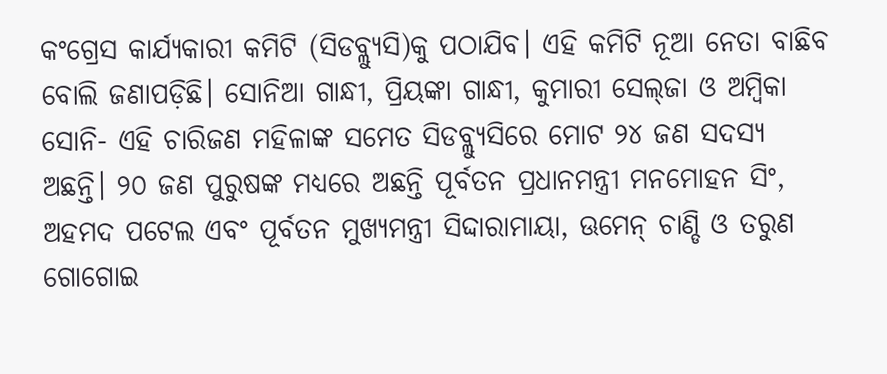କଂଗ୍ରେସ କାର୍ଯ୍ୟକାରୀ କମିଟି (ସିଡବ୍ଲ୍ୟୁସି)କୁ ପଠାଯିବ। ଏହି କମିଟି ନୂଆ ନେତା ବାଛିବ ବୋଲି ଜଣାପଡ଼ିଛି। ସୋନିଆ ଗାନ୍ଧୀ, ପ୍ରିୟଙ୍କା ଗାନ୍ଧୀ, କୁମାରୀ ସେଲ୍‌ଜା ଓ ଅମ୍ବିକା ସୋନି- ଏହି ଚାରିଜଣ ମହିଳାଙ୍କ ସମେତ ସିଡବ୍ଲ୍ୟୁସିରେ ମୋଟ ୨୪ ଜଣ ସଦସ୍ୟ ଅଛନ୍ତି। ୨୦ ଜଣ ପୁରୁଷଙ୍କ ମଧ୍ୟରେ ଅଛନ୍ତି ପୂର୍ବତନ ପ୍ରଧାନମନ୍ତ୍ରୀ ମନମୋହନ ସିଂ, ଅହମଦ ପଟେଲ ଏବଂ ପୂର୍ବତନ ମୁଖ୍ୟମନ୍ତ୍ରୀ ସିଦ୍ଦାରାମାୟା, ଊମେନ୍‌ ଚାଣ୍ଡି ଓ ତରୁଣ ଗୋଗୋଇ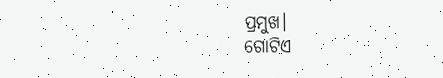ପ୍ରମୁଖ।
ଗୋଟିଏ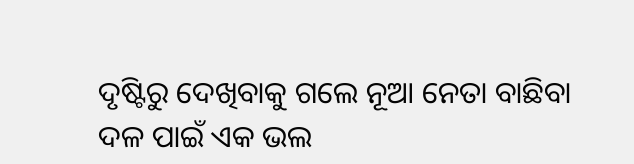ଦୃଷ୍ଟିରୁ ଦେଖିବାକୁ ଗଲେ ନୂଆ ନେତା ବାଛିବା ଦଳ ପାଇଁ ଏକ ଭଲ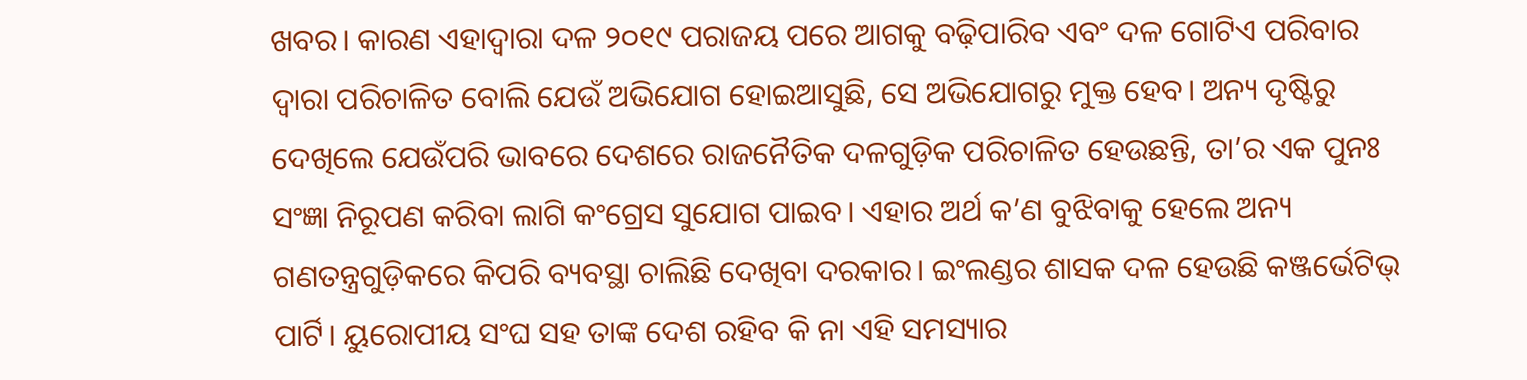ଖବର। କାରଣ ଏହାଦ୍ୱାରା ଦଳ ୨୦୧୯ ପରାଜୟ ପରେ ଆଗକୁ ବଢ଼ିପାରିବ ଏବଂ ଦଳ ଗୋଟିଏ ପରିବାର ଦ୍ୱାରା ପରିଚାଳିତ ବୋଲି ଯେଉଁ ଅଭିଯୋଗ ହୋଇଆସୁଛି, ସେ ଅଭିଯୋଗରୁ ମୁକ୍ତ ହେବ। ଅନ୍ୟ ଦୃଷ୍ଟିରୁ ଦେଖିଲେ ଯେଉଁପରି ଭାବରେ ଦେଶରେ ରାଜନୈତିକ ଦଳଗୁଡ଼ିକ ପରିଚାଳିତ ହେଉଛନ୍ତି, ତା’ର ଏକ ପୁନଃ ସଂଜ୍ଞା ନିରୂପଣ କରିବା ଲାଗି କଂଗ୍ରେସ ସୁଯୋଗ ପାଇବ। ଏହାର ଅର୍ଥ କ’ଣ ବୁଝିବାକୁ ହେଲେ ଅନ୍ୟ ଗଣତନ୍ତ୍ରଗୁଡ଼ିକରେ କିପରି ବ୍ୟବସ୍ଥା ଚାଲିଛି ଦେଖିବା ଦରକାର। ଇଂଲଣ୍ଡର ଶାସକ ଦଳ ହେଉଛି କଞ୍ଜର୍ଭେଟିଭ୍‌ ପାର୍ଟି। ୟୁରୋପୀୟ ସଂଘ ସହ ତାଙ୍କ ଦେଶ ରହିବ କି ନା ଏହି ସମସ୍ୟାର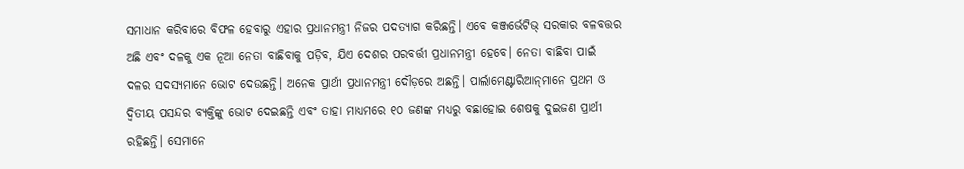ସମାଧାନ କରିବାରେ ବିଫଳ ହେବାରୁ ଏହାର ପ୍ରଧାନମନ୍ତ୍ରୀ ନିଜର ପଦତ୍ୟାଗ କରିଛନ୍ତି। ଏବେ କଞ୍ଜର୍ଭେଟିଭ୍‌ ସରକାର ବଳବତ୍ତର ଅଛି ଏବଂ ଦଳକୁ ଏକ ନୂଆ ନେତା ବାଛିବାକୁ ପଡ଼ିବ, ଯିଏ ଦେଶର ପରବର୍ତ୍ତୀ ପ୍ରଧାନମନ୍ତ୍ରୀ ହେବେ। ନେତା ବାଛିବା ପାଇଁ ଦଳର ସଦସ୍ୟମାନେ ଭୋଟ ଦେଉଛନ୍ତି। ଅନେକ ପ୍ରାର୍ଥୀ ପ୍ରଧାନମନ୍ତ୍ରୀ ଦୌଡ଼ରେ ଅଛନ୍ତି। ପାର୍ଲାମେଣ୍ଟାରିଆନ୍‌ମାନେ ପ୍ରଥମ ଓ ଦ୍ୱିତୀୟ ପସନ୍ଦର ବ୍ୟକ୍ତିଙ୍କୁ ଭୋଟ ଦେଇଛନ୍ତି ଏବଂ ତାହା ମାଧ୍ୟମରେ ୧୦ ଜଣଙ୍କ ମଧ୍ୟରୁ ବଛାହୋଇ ଶେଷକୁ ଦୁଇଜଣ ପ୍ରାର୍ଥୀ ରହିଛନ୍ତି। ସେମାନେ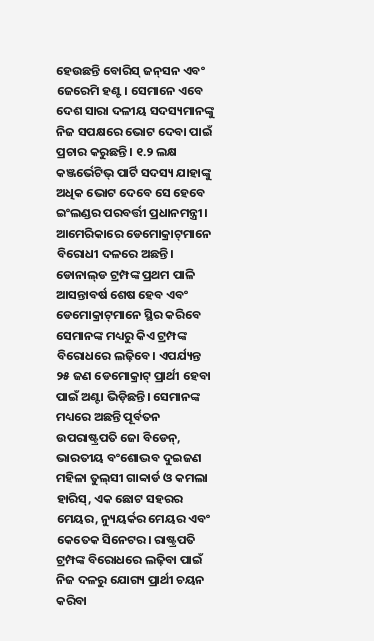ହେଉଛନ୍ତି ବୋରିସ୍‌ ଜନ୍‌ସନ ଏବଂ ଜେରେମି ହଣ୍ଟ। ସେମାନେ ଏବେ ଦେଶ ସାରା ଦଳୀୟ ସଦସ୍ୟମାନଙ୍କୁ ନିଜ ସପକ୍ଷରେ ଭୋଟ ଦେବା ପାଇଁ ପ୍ରଚାର କରୁଛନ୍ତି। ୧.୨ ଲକ୍ଷ କଞ୍ଜର୍ଭେଟିଭ୍‌ ପାର୍ଟି ସଦସ୍ୟ ଯାହାଙ୍କୁ ଅଧିକ ଭୋଟ ଦେବେ ସେ ହେବେ ଇଂଲଣ୍ଡର ପରବର୍ତ୍ତୀ ପ୍ରଧାନମନ୍ତ୍ରୀ।
ଆମେରିକାରେ ଡେମୋକ୍ରାଟ୍‌ମାନେ ବିରୋଧୀ ଦଳରେ ଅଛନ୍ତି। ଡୋନାଲ୍‌ଡ ଟ୍ରମ୍ପଙ୍କ ପ୍ରଥମ ପାଳି ଆସନ୍ତାବର୍ଷ ଶେଷ ହେବ ଏବଂ ଡେମୋକ୍ରାଟ୍‌ମାନେ ସ୍ଥିର କରିବେ ସେମାନଙ୍କ ମଧ୍ୟରୁ କିଏ ଟ୍ରମ୍ପଙ୍କ ବିରୋଧରେ ଲଢ଼ିବେ। ଏପର୍ଯ୍ୟନ୍ତ ୨୫ ଜଣ ଡେମୋକ୍ରାଟ୍‌ ପ୍ରାର୍ଥୀ ହେବା ପାଇଁ ଅଣ୍ଟା ଭିଡ଼ିଛନ୍ତି। ସେମାନଙ୍କ ମଧ୍ୟରେ ଅଛନ୍ତି ପୂର୍ବତନ ଉପରାଷ୍ଟ୍ରପତି ଜୋ ବିଡେନ୍‌, ଭାରତୀୟ ବଂଶୋଦ୍ଭବ ଦୁଇଜଣ ମହିଳା ତୁଲ୍‌ସୀ ଗାବ୍ବାର୍ଡ ଓ କମଲା ହାରିସ୍‌, ଏକ ଛୋଟ ସହରର ମେୟର, ନ୍ୟୁୟର୍କର ମେୟର ଏବଂ କେତେକ ସିନେଟର। ରାଷ୍ଟ୍ରପତି ଟ୍ରମ୍ପଙ୍କ ବିରୋଧରେ ଲଢ଼ିବା ପାଇଁ ନିଜ ଦଳରୁ ଯୋଗ୍ୟ ପ୍ରାର୍ଥୀ ଚୟନ କରିବା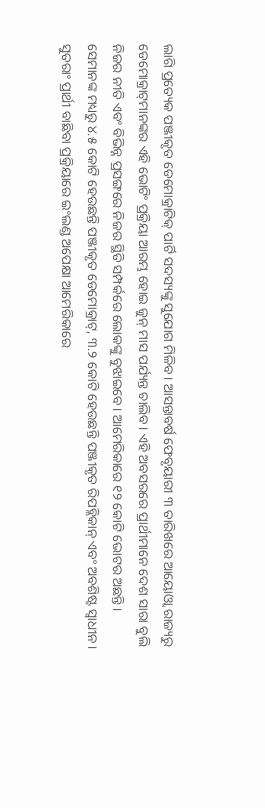ଲାଗି ପ୍ରତ୍ୟେକ ପଞ୍ଜୀକୃତ ଡେମୋକ୍ରାଟିକ୍‌ ପାର୍ଟି ସଦସ୍ୟଙ୍କୁ ସୁଯୋଗ ମିଳିବ। ଆସନ୍ତାବର୍ଷ ଫେବୃୟାରୀ ୩ ତାରିଖରେ ଆୟୋଓ୍ବା ରାଜ୍ୟରୁ ଡେମୋକ୍ରାଟ୍‌ମାନଙ୍କର ଏହି ଭୋଟିଂ ପ୍ରକ୍ରିୟା ଆରମ୍ଭ ହୋଇ ଜୁନ୍‌ ମାସ ପର୍ଯ୍ୟନ୍ତ ଚାଲିବ। ଏହି ଅବସରରେ ପ୍ରାର୍ଥୀମାନେ ଦେଶ ସାରା ବୁଲି ନିଜର ନୀତି ଏବଂ ବିଭିନ୍ନ ପ୍ରସଙ୍ଗରେ ନିଜର ସ୍ଥିତି ସମ୍ପର୍କରେ ଲୋକଙ୍କୁ ବୁଝାଇବେ। ଆମେରିକାରେ ୧୨ କୋଟି ଭୋଟର ଅଛନ୍ତି। ସେମାନଙ୍କ ମଧ୍ୟରୁ ୪.୫ କୋଟି ହେଉଛନ୍ତି ପଞ୍ଜୀକୃତ ଡେମୋକ୍ରାଟ୍‌, ୩.୨ କୋଟି ହେଉଛନ୍ତି ପଞ୍ଜୀକୃତ ରିପବ୍ଲିକାନ୍‌ ଏବଂ ଅବଶିଷ୍ଟ ସ୍ବାଧୀନ। ସୁତରାଂ ପ୍ରାର୍ଥୀ ବାଛିବା ପ୍ରକ୍ରିୟାରେ ଇଂଲଣ୍ଡ ଅପେକ୍ଷା ଆମେରିକାରେ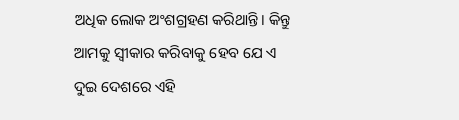ଅଧିକ ଲୋକ ଅଂଶଗ୍ରହଣ କରିଥାନ୍ତି। କିନ୍ତୁ ଆମକୁ ସ୍ବୀକାର କରିବାକୁ ହେବ ଯେ ଏ ଦୁଇ ଦେଶରେ ଏହି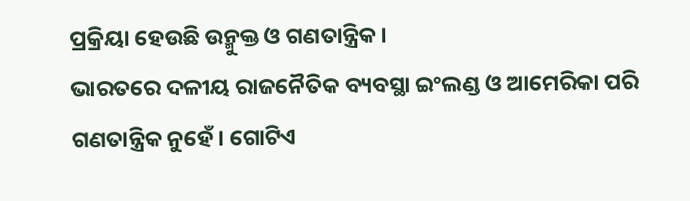ପ୍ରକ୍ରିୟା ହେଉଛି ଉନ୍ମୁକ୍ତ ଓ ଗଣତାନ୍ତ୍ରିକ।
ଭାରତରେ ଦଳୀୟ ରାଜନୈତିକ ବ୍ୟବସ୍ଥା ଇଂଲଣ୍ଡ ଓ ଆମେରିକା ପରି ଗଣତାନ୍ତ୍ରିକ ନୁହେଁ। ଗୋଟିଏ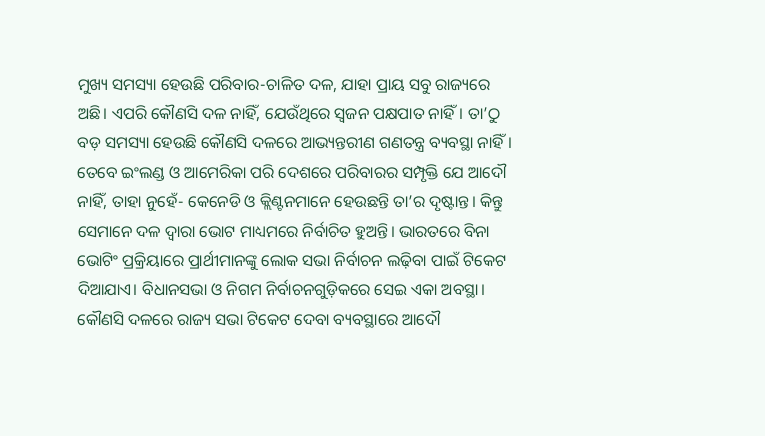ମୁଖ୍ୟ ସମସ୍ୟା ହେଉଛି ପରିବାର-ଚାଳିତ ଦଳ, ଯାହା ପ୍ରାୟ ସବୁ ରାଜ୍ୟରେ ଅଛି। ଏପରି କୌଣସି ଦଳ ନାହିଁ, ଯେଉଁଥିରେ ସ୍ବଜନ ପକ୍ଷପାତ ନାହିଁ। ତା’ଠୁ ବଡ଼ ସମସ୍ୟା ହେଉଛି କୌଣସି ଦଳରେ ଆଭ୍ୟନ୍ତରୀଣ ଗଣତନ୍ତ୍ର ବ୍ୟବସ୍ଥା ନାହିଁ। ତେବେ ଇଂଲଣ୍ଡ ଓ ଆମେରିକା ପରି ଦେଶରେ ପରିବାରର ସମ୍ପୃକ୍ତି ଯେ ଆଦୌ ନାହିଁ, ତାହା ନୁହେଁ- କେନେଡି ଓ କ୍ଲିଣ୍ଟନମାନେ ହେଉଛନ୍ତି ତା’ର ଦୃଷ୍ଟାନ୍ତ। କିନ୍ତୁ ସେମାନେ ଦଳ ଦ୍ୱାରା ଭୋଟ ମାଧ୍ୟମରେ ନିର୍ବାଚିତ ହୁଅନ୍ତି। ଭାରତରେ ବିନା ଭୋଟିଂ ପ୍ରକ୍ରିୟାରେ ପ୍ରାର୍ଥୀମାନଙ୍କୁ ଲୋକ ସଭା ନିର୍ବାଚନ ଲଢ଼ିବା ପାଇଁ ଟିକେଟ ଦିଆଯାଏ। ବିଧାନସଭା ଓ ନିଗମ ନିର୍ବାଚନଗୁଡ଼ିକରେ ସେଇ ଏକା ଅବସ୍ଥା। କୌଣସି ଦଳରେ ରାଜ୍ୟ ସଭା ଟିକେଟ ଦେବା ବ୍ୟବସ୍ଥାରେ ଆଦୌ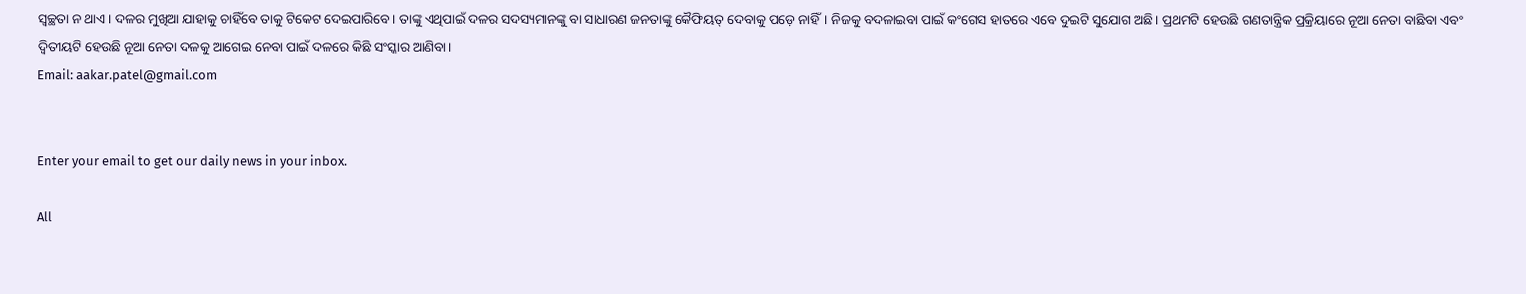ସ୍ବଚ୍ଛତା ନ ଥାଏ। ଦଳର ମୁଖିଆ ଯାହାକୁ ଚାହିଁବେ ତାକୁ ଟିକେଟ ଦେଇପାରିବେ। ତାଙ୍କୁ ଏଥିପାଇଁ ଦଳର ସଦସ୍ୟମାନଙ୍କୁ ବା ସାଧାରଣ ଜନତାଙ୍କୁ କୈଫିୟତ୍‌ ଦେବାକୁ ପଡ଼େ ନାହିଁ। ନିଜକୁ ବଦଳାଇବା ପାଇଁ କଂଗେସ ହାତରେ ଏବେ ଦୁଇଟି ସୁଯୋଗ ଅଛି। ପ୍ରଥମଟି ହେଉଛି ଗଣତାନ୍ତ୍ରିକ ପ୍ରକ୍ରିୟାରେ ନୂଆ ନେତା ବାଛିବା ଏବଂ ଦ୍ୱିତୀୟଟି ହେଉଛି ନୂଆ ନେତା ଦଳକୁ ଆଗେଇ ନେବା ପାଇଁ ଦଳରେ କିଛି ସଂସ୍କାର ଆଣିବା।
Email: aakar.patel@gmail.com


Enter your email to get our daily news in your inbox.

All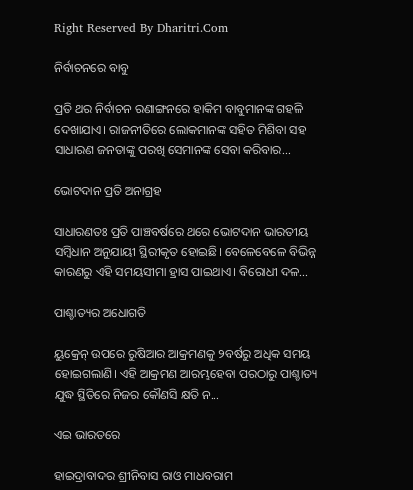Right Reserved By Dharitri.Com

ନିର୍ବାଚନରେ ବାବୁ

ପ୍ରତି ଥର ନିର୍ବାଚନ ରଣାଙ୍ଗନରେ ହାକିମ ବାବୁମାନଙ୍କ ଗହଳି ଦେଖାଯାଏ। ରାଜନୀତିରେ ଲୋକମାନଙ୍କ ସହିତ ମିଶିବା ସହ ସାଧାରଣ ଜନତାଙ୍କୁ ପରଖି ସେମାନଙ୍କ ସେବା କରିବାର...

ଭୋଟଦାନ ପ୍ରତି ଅନାଗ୍ରହ

ସାଧାରଣତଃ ପ୍ରତି ପାଞ୍ଚବର୍ଷରେ ଥରେ ଭୋଟଦାନ ଭାରତୀୟ ସମ୍ବିଧାନ ଅନୁଯାୟୀ ସ୍ଥିରୀକୃତ ହୋଇଛି। ବେଳେବେଳେ ବିଭିନ୍ନ କାରଣରୁ ଏହି ସମୟସୀମା ହ୍ରାସ ପାଇଥାଏ। ବିରୋଧୀ ଦଳ...

ପାଶ୍ଚାତ୍ୟର ଅଧୋଗତି

ୟୁକ୍ରେନ୍‌ ଉପରେ ରୁଷିଆର ଆକ୍ରମଣକୁ ୨ବର୍ଷରୁ ଅଧିକ ସମୟ ହୋଇଗଲାଣି। ଏହି ଆକ୍ରମଣ ଆରମ୍ଭହେବା ପରଠାରୁ ପାଶ୍ଚାତ୍ୟ ଯୁଦ୍ଧ ସ୍ଥିତିରେ ନିଜର କୌଣସି କ୍ଷତି ନ...

ଏଇ ଭାରତରେ

ହାଇଦ୍ରାବାଦର ଶ୍ରୀନିବାସ ରାଓ ମାଧବରାମ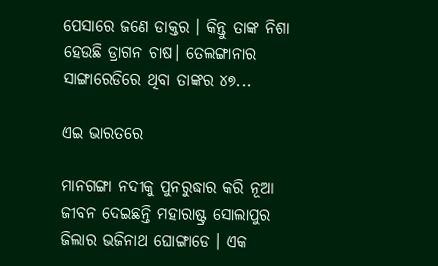ପେସାରେ ଜଣେ ଡାକ୍ତର । କିନ୍ତୁ ତାଙ୍କ ନିଶା ହେଉଛି ଡ୍ରାଗନ ଚାଷ। ତେଲଙ୍ଗାନାର ସାଙ୍ଗାରେଡିରେ ଥିବା ତାଙ୍କର ୪୭...

ଏଇ ଭାରତରେ

ମାନଗଙ୍ଗା ନଦୀକୁ ପୁନରୁଦ୍ଧାର କରି ନୂଆ ଜୀବନ ଦେଇଛନ୍ତି ମହାରାଷ୍ଟ୍ର ସୋଲାପୁର ଜିଲାର ଭଜିନାଥ ଘୋଙ୍ଗାଡେ । ଏକ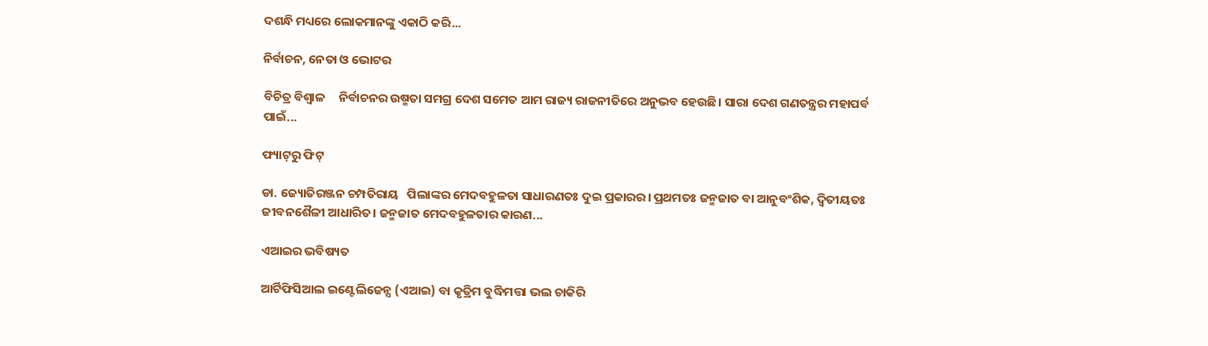ଦଶନ୍ଧି ମଧ୍ୟରେ ଲୋକମାନଙ୍କୁ ଏକାଠି କରି...

ନିର୍ବାଚନ, ନେତା ଓ ଭୋଟର

ବିଚିତ୍ର ବିଶ୍ୱାଳ     ନିର୍ବାଚନର ଉଷ୍ମତା ସମଗ୍ର ଦେଶ ସମେତ ଆମ ରାଜ୍ୟ ରାଜନୀତିରେ ଅନୁଭବ ହେଉଛି। ସାରା ଦେଶ ଗଣତନ୍ତ୍ରର ମହାପର୍ବ ପାଇଁ...

ଫ୍ୟାଟ୍‌ରୁ ଫିଟ୍‌

ଡା. ଜ୍ୟୋତିରଞ୍ଜନ ଚମ୍ପତିରାୟ   ପିଲାଙ୍କର ମେଦବହୁଳତା ସାଧାରଣତଃ ଦୁଇ ପ୍ରକାରର। ପ୍ରଥମତଃ ଜନ୍ମଜାତ ବା ଆନୁବଂଶିକ, ଦ୍ୱିତୀୟତଃ ଜୀବନଶୈଳୀ ଆଧାରିତ। ଜନ୍ମଜାତ ମେଦବହୁଳତାର କାରଣ...

ଏଆଇର ଭବିଷ୍ୟତ

ଆର୍ଟିଫିସିଆଲ ଇଣ୍ଟେଲିଜେନ୍ସ (ଏଆଇ) ବା କୃତ୍ରିମ ବୁଦ୍ଧିମତ୍ତା ଭଲ ଚାକିରି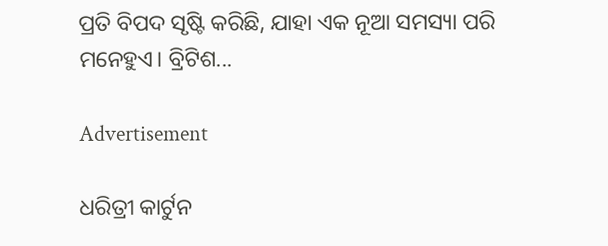ପ୍ରତି ବିପଦ ସୃଷ୍ଟି କରିଛି, ଯାହା ଏକ ନୂଆ ସମସ୍ୟା ପରି ମନେହୁଏ। ବ୍ରିଟିଶ...

Advertisement

ଧରିତ୍ରୀ କାର୍ଟୁନ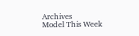Archives
Model This Week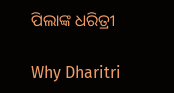ପିଲାଙ୍କ ଧରିତ୍ରୀ

Why Dharitri